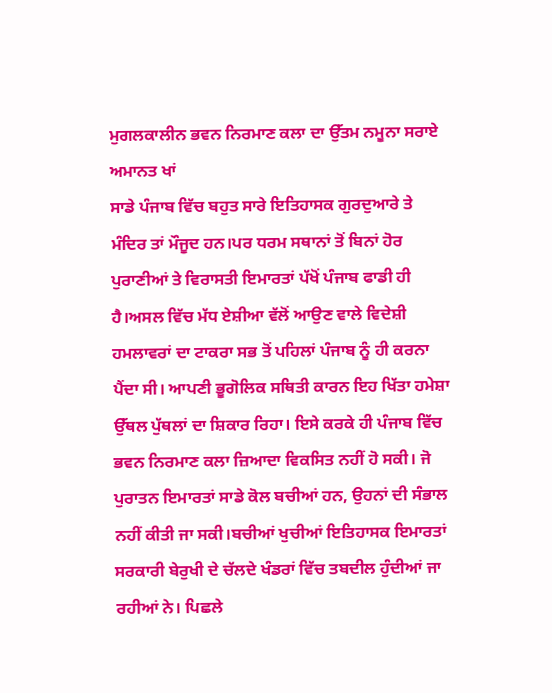ਮੁਗਲਕਾਲੀਨ ਭਵਨ ਨਿਰਮਾਣ ਕਲਾ ਦਾ ਉੱਤਮ ਨਮੂਨਾ ਸਰਾਏ ਅਮਾਨਤ ਖਾਂ
ਸਾਡੇ ਪੰਜਾਬ ਵਿੱਚ ਬਹੁਤ ਸਾਰੇ ਇਤਿਹਾਸਕ ਗੁਰਦੁਆਰੇ ਤੇ ਮੰਦਿਰ ਤਾਂ ਮੌਜੂਦ ਹਨ।ਪਰ ਧਰਮ ਸਥਾਨਾਂ ਤੋਂ ਬਿਨਾਂ ਹੋਰ ਪੁਰਾਣੀਆਂ ਤੇ ਵਿਰਾਸਤੀ ਇਮਾਰਤਾਂ ਪੱਖੋਂ ਪੰਜਾਬ ਫਾਡੀ ਹੀ ਹੈ।ਅਸਲ ਵਿੱਚ ਮੱਧ ਏਸ਼ੀਆ ਵੱਲੋਂ ਆਉਣ ਵਾਲੇ ਵਿਦੇਸ਼ੀ ਹਮਲਾਵਰਾਂ ਦਾ ਟਾਕਰਾ ਸਭ ਤੋਂ ਪਹਿਲਾਂ ਪੰਜਾਬ ਨੂੰ ਹੀ ਕਰਨਾ ਪੈਂਦਾ ਸੀ। ਆਪਣੀ ਭੂਗੋਲਿਕ ਸਥਿਤੀ ਕਾਰਨ ਇਹ ਖਿੱਤਾ ਹਮੇਸ਼ਾ ਉੱਥਲ ਪੁੱਥਲਾਂ ਦਾ ਸ਼ਿਕਾਰ ਰਿਹਾ। ਇਸੇ ਕਰਕੇ ਹੀ ਪੰਜਾਬ ਵਿੱਚ ਭਵਨ ਨਿਰਮਾਣ ਕਲਾ ਜ਼ਿਆਦਾ ਵਿਕਸਿਤ ਨਹੀਂ ਹੋ ਸਕੀ। ਜੋ ਪੁਰਾਤਨ ਇਮਾਰਤਾਂ ਸਾਡੇ ਕੋਲ ਬਚੀਆਂ ਹਨ, ਉਹਨਾਂ ਦੀ ਸੰਭਾਲ ਨਹੀਂ ਕੀਤੀ ਜਾ ਸਕੀ।ਬਚੀਆਂ ਖੁਚੀਆਂ ਇਤਿਹਾਸਕ ਇਮਾਰਤਾਂ ਸਰਕਾਰੀ ਬੇਰੁਖੀ ਦੇ ਚੱਲਦੇ ਖੰਡਰਾਂ ਵਿੱਚ ਤਬਦੀਲ ਹੁੰਦੀਆਂ ਜਾ ਰਹੀਆਂ ਨੇ। ਪਿਛਲੇ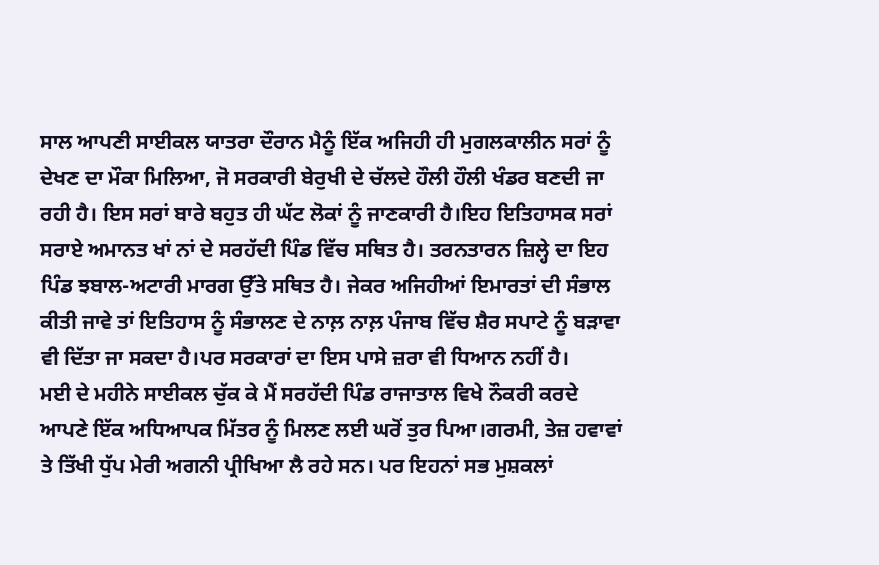ਸਾਲ ਆਪਣੀ ਸਾਈਕਲ ਯਾਤਰਾ ਦੌਰਾਨ ਮੈਨੂੰ ਇੱਕ ਅਜਿਹੀ ਹੀ ਮੁਗਲਕਾਲੀਨ ਸਰਾਂ ਨੂੰ ਦੇਖਣ ਦਾ ਮੌਕਾ ਮਿਲਿਆ, ਜੋ ਸਰਕਾਰੀ ਬੇਰੁਖੀ ਦੇ ਚੱਲਦੇ ਹੌਲੀ ਹੌਲੀ ਖੰਡਰ ਬਣਦੀ ਜਾ ਰਹੀ ਹੈ। ਇਸ ਸਰਾਂ ਬਾਰੇ ਬਹੁਤ ਹੀ ਘੱਟ ਲੋਕਾਂ ਨੂੰ ਜਾਣਕਾਰੀ ਹੈ।ਇਹ ਇਤਿਹਾਸਕ ਸਰਾਂ ਸਰਾਏ ਅਮਾਨਤ ਖਾਂ ਨਾਂ ਦੇ ਸਰਹੱਦੀ ਪਿੰਡ ਵਿੱਚ ਸਥਿਤ ਹੈ। ਤਰਨਤਾਰਨ ਜ਼ਿਲ੍ਹੇ ਦਾ ਇਹ ਪਿੰਡ ਝਬਾਲ-ਅਟਾਰੀ ਮਾਰਗ ਉੱਤੇ ਸਥਿਤ ਹੈ। ਜੇਕਰ ਅਜਿਹੀਆਂ ਇਮਾਰਤਾਂ ਦੀ ਸੰਭਾਲ ਕੀਤੀ ਜਾਵੇ ਤਾਂ ਇਤਿਹਾਸ ਨੂੰ ਸੰਭਾਲਣ ਦੇ ਨਾਲ਼ ਨਾਲ਼ ਪੰਜਾਬ ਵਿੱਚ ਸ਼ੈਰ ਸਪਾਟੇ ਨੂੰ ਬੜਾਵਾ ਵੀ ਦਿੱਤਾ ਜਾ ਸਕਦਾ ਹੈ।ਪਰ ਸਰਕਾਰਾਂ ਦਾ ਇਸ ਪਾਸੇ ਜ਼ਰਾ ਵੀ ਧਿਆਨ ਨਹੀਂ ਹੈ।
ਮਈ ਦੇ ਮਹੀਨੇ ਸਾਈਕਲ ਚੁੱਕ ਕੇ ਮੈਂ ਸਰਹੱਦੀ ਪਿੰਡ ਰਾਜਾਤਾਲ ਵਿਖੇ ਨੌਕਰੀ ਕਰਦੇ ਆਪਣੇ ਇੱਕ ਅਧਿਆਪਕ ਮਿੱਤਰ ਨੂੰ ਮਿਲਣ ਲਈ ਘਰੋਂ ਤੁਰ ਪਿਆ।ਗਰਮੀ, ਤੇਜ਼ ਹਵਾਵਾਂ ਤੇ ਤਿੱਖੀ ਧੁੱਪ ਮੇਰੀ ਅਗਨੀ ਪ੍ਰੀਖਿਆ ਲੈ ਰਹੇ ਸਨ। ਪਰ ਇਹਨਾਂ ਸਭ ਮੁਸ਼ਕਲਾਂ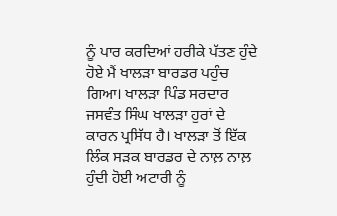ਨੂੰ ਪਾਰ ਕਰਦਿਆਂ ਹਰੀਕੇ ਪੱਤਣ ਹੁੰਦੇ ਹੋਏ ਮੈਂ ਖਾਲੜਾ ਬਾਰਡਰ ਪਹੁੰਚ ਗਿਆ। ਖਾਲੜਾ ਪਿੰਡ ਸਰਦਾਰ ਜਸਵੰਤ ਸਿੰਘ ਖਾਲੜਾ ਹੁਰਾਂ ਦੇ ਕਾਰਨ ਪ੍ਰਸਿੱਧ ਹੈ। ਖਾਲੜਾ ਤੋਂ ਇੱਕ ਲਿੰਕ ਸੜਕ ਬਾਰਡਰ ਦੇ ਨਾਲ਼ ਨਾਲ਼ ਹੁੰਦੀ ਹੋਈ ਅਟਾਰੀ ਨੂੰ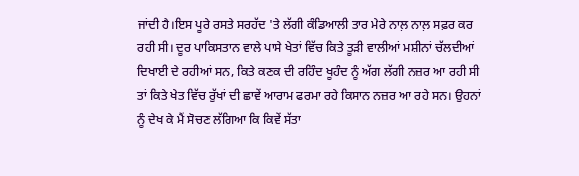ਜਾਂਦੀ ਹੈ।ਇਸ ਪੂਰੇ ਰਸਤੇ ਸਰਹੱਦ 'ਤੇ ਲੱਗੀ ਕੰਡਿਆਲੀ ਤਾਰ ਮੇਰੇ ਨਾਲ਼ ਨਾਲ਼ ਸਫ਼ਰ ਕਰ ਰਹੀ ਸੀ। ਦੂਰ ਪਾਕਿਸਤਾਨ ਵਾਲੇ ਪਾਸੇ ਖੇਤਾਂ ਵਿੱਚ ਕਿਤੇ ਤੂੜੀ ਵਾਲੀਆਂ ਮਸ਼ੀਨਾਂ ਚੱਲਦੀਆਂ ਦਿਖਾਈ ਦੇ ਰਹੀਆਂ ਸਨ, ਕਿਤੇ ਕਣਕ ਦੀ ਰਹਿੰਦ ਖੂਹੰਦ ਨੂੰ ਅੱਗ ਲੱਗੀ ਨਜ਼ਰ ਆ ਰਹੀ ਸੀ ਤਾਂ ਕਿਤੇ ਖੇਤ ਵਿੱਚ ਰੁੱਖਾਂ ਦੀ ਛਾਵੇਂ ਆਰਾਮ ਫਰਮਾ ਰਹੇ ਕਿਸਾਨ ਨਜ਼ਰ ਆ ਰਹੇ ਸਨ। ਉਹਨਾਂ ਨੂੰ ਦੇਖ ਕੇ ਮੈਂ ਸੋਚਣ ਲੱਗਿਆ ਕਿ ਕਿਵੇਂ ਸੱਤਾ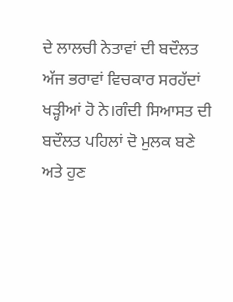ਦੇ ਲਾਲਚੀ ਨੇਤਾਵਾਂ ਦੀ ਬਦੌਲਤ ਅੱਜ ਭਰਾਵਾਂ ਵਿਚਕਾਰ ਸਰਹੱਦਾਂ ਖੜ੍ਹੀਆਂ ਹੋ ਨੇ।ਗੰਦੀ ਸਿਆਸਤ ਦੀ ਬਦੌਲਤ ਪਹਿਲਾਂ ਦੋ ਮੁਲਕ ਬਣੇ ਅਤੇ ਹੁਣ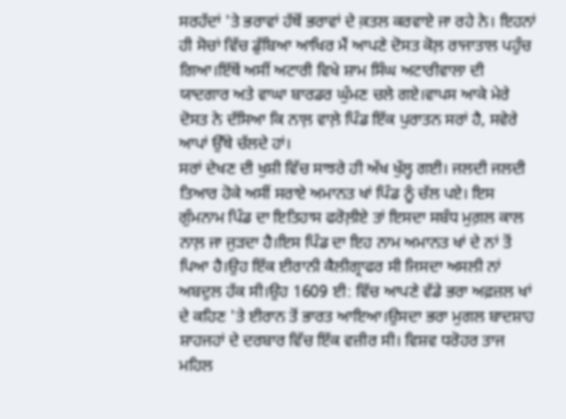ਸਰਹੱਦਾਂ 'ਤੇ ਭਰਾਵਾਂ ਹੱਥੋਂ ਭਰਾਵਾਂ ਦੇ ਕ਼ਤਲ ਕਰਵਾਏ ਜਾ ਰਹੇ ਨੇ। ਇਹਨਾਂ ਹੀ ਸੋਚਾਂ ਵਿੱਚ ਡੁੱਬਿਆ ਆਖਿਰ ਮੈਂ ਆਪਣੇ ਦੋਸਤ ਕੋਲ਼ ਰਾਜਾਤਾਲ ਪਹੁੰਚ ਗਿਆ।ਇੱਥੋਂ ਅਸੀਂ ਅਟਾਰੀ ਵਿਖੇ ਸ਼ਾਮ ਸਿੰਘ ਅਟਾਰੀਵਾਲਾ ਦੀ ਯਾਦਗਾਰ ਅਤੇ ਵਾਘਾ ਬਾਰਡਰ ਘੁੰਮਣ ਚਲੇ ਗਏ।ਵਾਪਸ ਆਕੇ ਮੇਰੇ ਦੋਸਤ ਨੇ ਦੱਸਿਆ ਕਿ ਨਾਲ਼ ਵਾਲ਼ੇ ਪਿੰਡ ਇੱਕ ਪੁਰਾਤਨ ਸਰਾਂ ਹੈ, ਸਵੇਰੇ ਆਪਾਂ ਉੱਥੇ ਚੱਲਦੇ ਹਾਂ।
ਸਰਾਂ ਦੇਖਣ ਦੀ ਖੁਸ਼ੀ ਵਿੱਚ ਸਾਝਰੇ ਹੀ ਅੱਖ ਖੁੱਲ੍ਹ ਗਈ। ਜਲਦੀ ਜਲਦੀ ਤਿਆਰ ਹੋਕੇ ਅਸੀਂ ਸਰਾਏ ਅਮਾਨਤ ਖਾਂ ਪਿੰਡ ਨੂੰ ਚੱਲ ਪਏ। ਇਸ ਗੁੰਮਨਾਮ ਪਿੰਡ ਦਾ ਇਤਿਹਾਸ ਫਰੋਲ਼ੀਏ ਤਾਂ ਇਸਦਾ ਸਬੰਧ ਮੁਗ਼ਲ ਕਾਲ ਨਾਲ਼ ਜਾ ਜੁੜਦਾ ਹੈ।ਇਸ ਪਿੰਡ ਦਾ ਇਹ ਨਾਮ ਅਮਾਨਤ ਖਾਂ ਦੇ ਨਾਂ ਤੋਂ ਪਿਆ ਹੈ।ਉਹ ਇੱਕ ਈਰਾਨੀ ਕੈਲੀਗ੍ਰਾਫਰ ਸੀ ਜਿਸਦਾ ਅਸਲੀ ਨਾਂ ਅਬਦੁਲ ਹੱਕ ਸੀ।ਉਹ 1609 ਈ: ਵਿੱਚ ਆਪਣੇ ਵੱਡੇ ਭਰਾ ਅਫ਼ਜ਼ਲ ਖਾਂ ਦੇ ਕਹਿਣ 'ਤੇ ਈਰਾਨ ਤੋਂ ਭਾਰਤ ਆਇਆ।ਉਸਦਾ ਭਰਾ ਮੁਗਲ ਬਾਦਸ਼ਾਹ ਸ਼ਾਹਜਹਾਂ ਦੇ ਦਰਬਾਰ ਵਿੱਚ ਇੱਕ ਵਜ਼ੀਰ ਸੀ। ਵਿਸ਼ਵ ਧਰੋਹਰ ਤਾਜ ਮਹਿਲ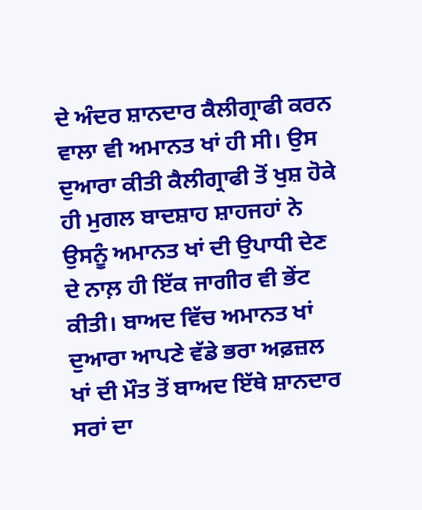ਦੇ ਅੰਦਰ ਸ਼ਾਨਦਾਰ ਕੈਲੀਗ੍ਰਾਫੀ ਕਰਨ ਵਾਲਾ ਵੀ ਅਮਾਨਤ ਖਾਂ ਹੀ ਸੀ। ਉਸ ਦੁਆਰਾ ਕੀਤੀ ਕੈਲੀਗ੍ਰਾਫੀ ਤੋਂ ਖੁਸ਼ ਹੋਕੇ ਹੀ ਮੁਗਲ ਬਾਦਸ਼ਾਹ ਸ਼ਾਹਜਹਾਂ ਨੇ ਉਸਨੂੰ ਅਮਾਨਤ ਖਾਂ ਦੀ ਉਪਾਧੀ ਦੇਣ ਦੇ ਨਾਲ਼ ਹੀ ਇੱਕ ਜਾਗੀਰ ਵੀ ਭੇਂਟ ਕੀਤੀ। ਬਾਅਦ ਵਿੱਚ ਅਮਾਨਤ ਖਾਂ ਦੁਆਰਾ ਆਪਣੇ ਵੱਡੇ ਭਰਾ ਅਫ਼ਜ਼ਲ ਖਾਂ ਦੀ ਮੌਤ ਤੋਂ ਬਾਅਦ ਇੱਥੇ ਸ਼ਾਨਦਾਰ ਸਰਾਂ ਦਾ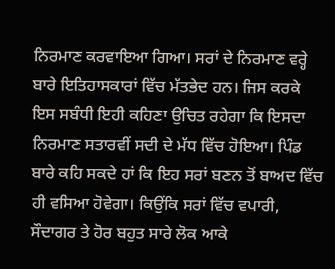ਨਿਰਮਾਣ ਕਰਵਾਇਆ ਗਿਆ। ਸਰਾਂ ਦੇ ਨਿਰਮਾਣ ਵਰ੍ਹੇ ਬਾਰੇ ਇਤਿਹਾਸਕਾਰਾਂ ਵਿੱਚ ਮੱਤਭੇਦ ਹਨ। ਜਿਸ ਕਰਕੇ ਇਸ ਸਬੰਧੀ ਇਹੀ ਕਹਿਣਾ ਉਚਿਤ ਰਹੇਗਾ ਕਿ ਇਸਦਾ ਨਿਰਮਾਣ ਸਤਾਰਵੀਂ ਸਦੀ ਦੇ ਮੱਧ ਵਿੱਚ ਹੋਇਆ। ਪਿੰਡ ਬਾਰੇ ਕਹਿ ਸਕਦੇ ਹਾਂ ਕਿ ਇਹ ਸਰਾਂ ਬਣਨ ਤੋਂ ਬਾਅਦ ਵਿੱਚ ਹੀ ਵਸਿਆ ਹੋਵੇਗਾ। ਕਿਉਂਕਿ ਸਰਾਂ ਵਿੱਚ ਵਪਾਰੀ, ਸੌਦਾਗਰ ਤੇ ਹੋਰ ਬਹੁਤ ਸਾਰੇ ਲੋਕ ਆਕੇ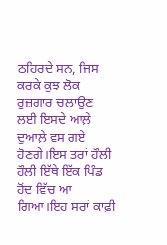ਠਹਿਰਦੇ ਸਨ, ਜਿਸ ਕਰਕੇ ਕੁਝ ਲੋਕ ਰੁਜ਼ਗਾਰ ਚਲਾਉਣ ਲਈ ਇਸਦੇ ਆਲ਼ੇ ਦੁਆਲ਼ੇ ਵਸ ਗਏ ਹੋਣਗੇ।ਇਸ ਤਰਾਂ ਹੌਲੀ ਹੌਲੀ ਇੱਥੇ ਇੱਕ ਪਿੰਡ ਹੋਂਦ ਵਿੱਚ ਆ ਗਿਆ।ਇਹ ਸਰਾਂ ਕਾਫ਼ੀ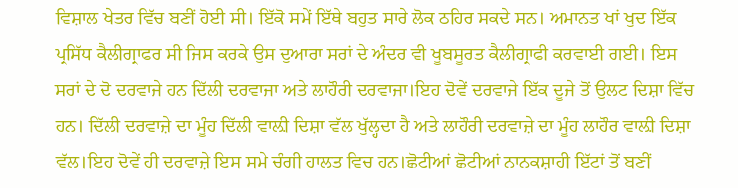ਵਿਸ਼ਾਲ ਖੇਤਰ ਵਿੱਚ ਬਣੀਂ ਹੋਈ ਸੀ। ਇੱਕੋ ਸਮੇਂ ਇੱਥੇ ਬਹੁਤ ਸਾਰੇ ਲੋਕ ਠਹਿਰ ਸਕਦੇ ਸਨ। ਅਮਾਨਤ ਖਾਂ ਖੁਦ ਇੱਕ ਪ੍ਰਸਿੱਧ ਕੈਲੀਗ੍ਰਾਫਰ ਸੀ ਜਿਸ ਕਰਕੇ ਉਸ ਦੁਆਰਾ ਸਰਾਂ ਦੇ ਅੰਦਰ ਵੀ ਖੂਬਸੂਰਤ ਕੈਲੀਗ੍ਰਾਫੀ ਕਰਵਾਈ ਗਈ। ਇਸ ਸਰਾਂ ਦੇ ਦੋ ਦਰਵਾਜੇ ਹਨ ਦਿੱਲੀ ਦਰਵਾਜਾ ਅਤੇ ਲਾਹੌਰੀ ਦਰਵਾਜਾ।ਇਹ ਦੋਵੇਂ ਦਰਵਾਜੇ ਇੱਕ ਦੂਜੇ ਤੋਂ ਉਲਟ ਦਿਸ਼ਾ ਵਿੱਚ ਹਨ। ਦਿੱਲੀ ਦਰਵਾਜ਼ੇ ਦਾ ਮੂੰਹ ਦਿੱਲੀ ਵਾਲ਼ੀ ਦਿਸ਼ਾ ਵੱਲ ਖੁੱਲ੍ਹਦਾ ਹੈ ਅਤੇ ਲਾਹੌਰੀ ਦਰਵਾਜ਼ੇ ਦਾ ਮੂੰਹ ਲਾਹੌਰ ਵਾਲ਼ੀ ਦਿਸ਼ਾ ਵੱਲ।ਇਹ ਦੋਵੇਂ ਹੀ ਦਰਵਾਜ਼ੇ ਇਸ ਸਮੇ ਚੰਗੀ ਹਾਲਤ ਵਿਚ ਹਨ।ਛੋਟੀਆਂ ਛੋਟੀਆਂ ਨਾਨਕਸ਼ਾਹੀ ਇੱਟਾਂ ਤੋਂ ਬਣੀਂ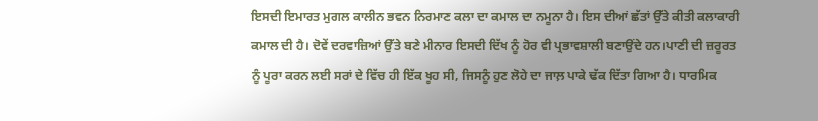ਇਸਦੀ ਇਮਾਰਤ ਮੁਗਲ ਕਾਲੀਨ ਭਵਨ ਨਿਰਮਾਣ ਕਲਾ ਦਾ ਕਮਾਲ ਦਾ ਨਮੂਨਾ ਹੈ। ਇਸ ਦੀਆਂ ਛੱਤਾਂ ਉੱਤੇ ਕੀਤੀ ਕਲਾਕਾਰੀ ਕਮਾਲ ਦੀ ਹੈ। ਦੋਵੇਂ ਦਰਵਾਜ਼ਿਆਂ ਉੱਤੇ ਬਣੇ ਮੀਨਾਰ ਇਸਦੀ ਦਿੱਖ ਨੂੰ ਹੋਰ ਵੀ ਪ੍ਰਭਾਵਸ਼ਾਲੀ ਬਣਾਉਂਦੇ ਹਨ।ਪਾਣੀ ਦੀ ਜ਼ਰੂਰਤ ਨੂੰ ਪੂਰਾ ਕਰਨ ਲਈ ਸਰਾਂ ਦੇ ਵਿੱਚ ਹੀ ਇੱਕ ਖੂਹ ਸੀ, ਜਿਸਨੂੰ ਹੁਣ ਲੋਹੇ ਦਾ ਜਾਲ਼ ਪਾਕੇ ਢੱਕ ਦਿੱਤਾ ਗਿਆ ਹੈ। ਧਾਰਮਿਕ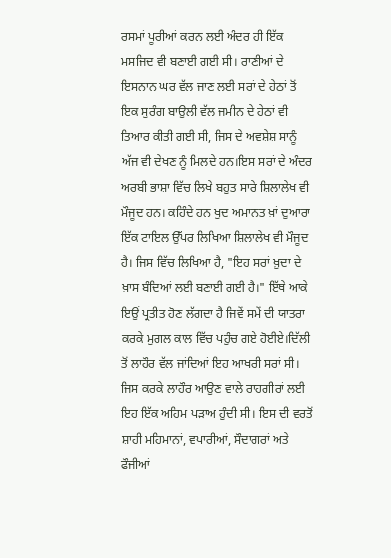ਰਸਮਾਂ ਪੂਰੀਆਂ ਕਰਨ ਲਈ ਅੰਦਰ ਹੀ ਇੱਕ ਮਸਜਿਦ ਵੀ ਬਣਾਈ ਗਈ ਸੀ। ਰਾਣੀਆਂ ਦੇ ਇਸਨਾਨ ਘਰ ਵੱਲ ਜਾਣ ਲਈ ਸਰਾਂ ਦੇ ਹੇਠਾਂ ਤੋਂ ਇਕ ਸੁਰੰਗ ਬਾਉਲੀ ਵੱਲ ਜਮੀਨ ਦੇ ਹੇਠਾਂ ਵੀ ਤਿਆਰ ਕੀਤੀ ਗਈ ਸੀ, ਜਿਸ ਦੇ ਅਵਸ਼ੇਸ਼ ਸਾਨੂੰ ਅੱਜ ਵੀ ਦੇਖਣ ਨੂੰ ਮਿਲਦੇ ਹਨ।ਇਸ ਸਰਾਂ ਦੇ ਅੰਦਰ ਅਰਬੀ ਭਾਸ਼ਾ ਵਿੱਚ ਲਿਖੇ ਬਹੁਤ ਸਾਰੇ ਸ਼ਿਲਾਲੇਖ ਵੀ ਮੌਜੂਦ ਹਨ। ਕਹਿੰਦੇ ਹਨ ਖੁਦ ਅਮਾਨਤ ਖ਼ਾਂ ਦੁਆਰਾ ਇੱਕ ਟਾਇਲ ਉੱਪਰ ਲਿਖਿਆ ਸ਼ਿਲਾਲੇਖ ਵੀ ਮੌਜੂਦ ਹੈ। ਜਿਸ ਵਿੱਚ ਲਿਖਿਆ ਹੈ, "ਇਹ ਸਰਾਂ ਖ਼ੁਦਾ ਦੇ ਖ਼ਾਸ ਬੰਦਿਆਂ ਲਈ ਬਣਾਈ ਗਈ ਹੈ।" ਇੱਥੇ ਆਕੇ ਇਉਂ ਪ੍ਰਤੀਤ ਹੋਣ ਲੱਗਦਾ ਹੈ ਜਿਵੇਂ ਸਮੇਂ ਦੀ ਯਾਤਰਾ ਕਰਕੇ ਮੁਗਲ ਕਾਲ ਵਿੱਚ ਪਹੁੰਚ ਗਏ ਹੋਈਏ।ਦਿੱਲੀ ਤੋਂ ਲਾਹੌਰ ਵੱਲ ਜਾਂਦਿਆਂ ਇਹ ਆਖਰੀ ਸਰਾਂ ਸੀ। ਜਿਸ ਕਰਕੇ ਲਾਹੌਰ ਆਉਣ ਵਾਲੇ ਰਾਹਗੀਰਾਂ ਲਈ ਇਹ ਇੱਕ ਅਹਿਮ ਪੜਾਅ ਹੁੰਦੀ ਸੀ। ਇਸ ਦੀ ਵਰਤੋਂ ਸ਼ਾਹੀ ਮਹਿਮਾਨਾਂ, ਵਪਾਰੀਆਂ, ਸੌਦਾਗਰਾਂ ਅਤੇ ਫੌਜੀਆਂ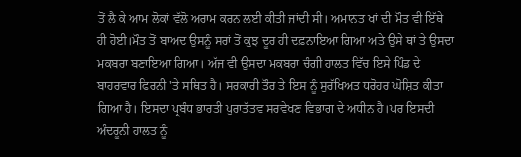ਤੋਂ ਲੈ ਕੇ ਆਮ ਲੋਕਾਂ ਵੱਲੋ ਅਰਾਮ ਕਰਨ ਲਈ ਕੀਤੀ ਜਾਂਦੀ ਸੀ। ਅਮਾਨਤ ਖਾਂ ਦੀ ਮੌਤ ਵੀ ਇੱਥੇ ਹੀ ਹੋਈ।ਮੌਤ ਤੋਂ ਬਾਅਦ ਉਸਨੂੰ ਸਰਾਂ ਤੋਂ ਕੁਝ ਦੂਰ ਹੀ ਦਫ਼ਨਾਇਆ ਗਿਆ ਅਤੇ ਉਸੇ ਥਾਂ ਤੇ ਉਸਦਾ ਮਕਬਰਾ ਬਣਾਇਆ ਗਿਆ। ਅੱਜ ਵੀ ਉਸਦਾ ਮਕਬਰਾ ਚੰਗੀ ਹਾਲਤ ਵਿੱਚ ਇਸੇ ਪਿੰਡ ਦੇ ਬਾਹਰਵਾਰ ਫਿਰਨੀ 'ਤੇ ਸਥਿਤ ਹੈ। ਸਰਕਾਰੀ ਤੌਰ ਤੇ ਇਸ ਨੂੰ ਸੁਰੱਖਿਅਤ ਧਰੋਹਰ ਘੋਸ਼ਿਤ ਕੀਤਾ ਗਿਆ ਹੈ। ਇਸਦਾ ਪ੍ਰਬੰਧ ਭਾਰਤੀ ਪੁਰਾਤੱਤਵ ਸਰਵੇਖਣ ਵਿਭਾਗ ਦੇ ਅਧੀਨ ਹੈ।ਪਰ ਇਸਦੀ ਅੰਦਰੂਨੀ ਹਾਲਤ ਨੂੰ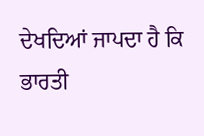ਦੇਖਦਿਆਂ ਜਾਪਦਾ ਹੈ ਕਿ ਭਾਰਤੀ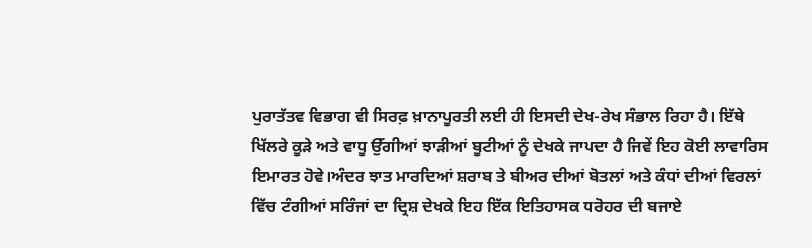ਪੁਰਾਤੱਤਵ ਵਿਭਾਗ ਵੀ ਸਿਰਫ਼ ਖ਼ਾਨਾਪੂਰਤੀ ਲਈ ਹੀ ਇਸਦੀ ਦੇਖ-ਰੇਖ ਸੰਭਾਲ ਰਿਹਾ ਹੈ। ਇੱਥੇ ਖਿੱਲਰੇ ਕੂੜੇ ਅਤੇ ਵਾਧੂ ਉੱਗੀਆਂ ਝਾੜੀਆਂ ਬੂਟੀਆਂ ਨੂੰ ਦੇਖਕੇ ਜਾਪਦਾ ਹੈ ਜਿਵੇਂ ਇਹ ਕੋਈ ਲਾਵਾਰਿਸ ਇਮਾਰਤ ਹੋਵੇ।ਅੰਦਰ ਝਾਤ ਮਾਰਦਿਆਂ ਸ਼ਰਾਬ ਤੇ ਬੀਅਰ ਦੀਆਂ ਬੋਤਲਾਂ ਅਤੇ ਕੰਧਾਂ ਦੀਆਂ ਵਿਰਲਾਂ ਵਿੱਚ ਟੰਗੀਆਂ ਸਰਿੰਜਾਂ ਦਾ ਦ੍ਰਿਸ਼ ਦੇਖਕੇ ਇਹ ਇੱਕ ਇਤਿਹਾਸਕ ਧਰੋਹਰ ਦੀ ਬਜਾਏ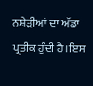ਨਸ਼ੇੜੀਆਂ ਦਾ ਅੱਡਾ ਪ੍ਰਤੀਕ ਹੁੰਦੀ ਹੈ।ਇਸ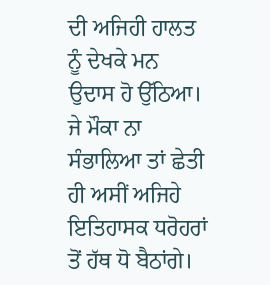ਦੀ ਅਜਿਹੀ ਹਾਲਤ ਨੂੰ ਦੇਖਕੇ ਮਨ ਉਦਾਸ ਹੋ ਉੱਠਿਆ। ਜੇ ਮੌਕਾ ਨਾ ਸੰਭਾਲਿਆ ਤਾਂ ਛੇਤੀ ਹੀ ਅਸੀਂ ਅਜਿਹੇ ਇਤਿਹਾਸਕ ਧਰੋਹਰਾਂ ਤੋਂ ਹੱਥ ਧੋ ਬੈਠਾਂਗੇ।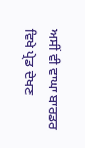ਅਸੀਂ ਵੀ ਵਾਘਾ ਬਾਰਡਰ ਵਿਖੇ ਪ੍ਰੇਡ ਦੇਖਣ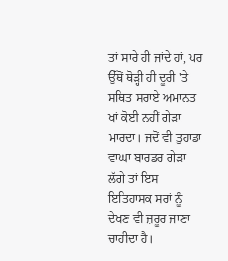ਤਾਂ ਸਾਰੇ ਹੀ ਜਾਂਦੇ ਹਾਂ, ਪਰ ਉੱਥੋਂ ਥੋੜ੍ਹੀ ਹੀ ਦੂਰੀ 'ਤੇ ਸਥਿਤ ਸਰਾਏ ਅਮਾਨਤ ਖਾਂ ਕੋਈ ਨਹੀਂ ਗੇੜਾ ਮਾਰਦਾ। ਜਦੋਂ ਵੀ ਤੁਹਾਡਾ ਵਾਘਾ ਬਾਰਡਰ ਗੇੜਾ ਲੱਗੇ ਤਾਂ ਇਸ ਇਤਿਹਾਸਕ ਸਰਾਂ ਨੂੰ ਦੇਖਣ ਵੀ ਜ਼ਰੂਰ ਜਾਣਾ ਚਾਹੀਦਾ ਹੈ।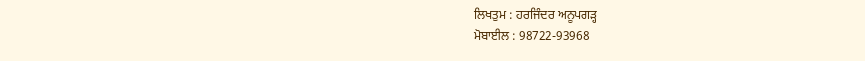ਲਿਖਤੁਮ : ਹਰਜਿੰਦਰ ਅਨੂਪਗੜ੍ਹ
ਮੋਬਾਈਲ : 98722-93968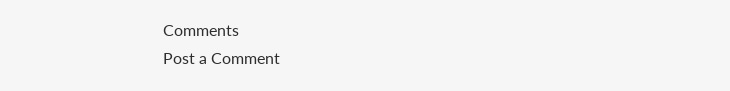Comments
Post a Comment